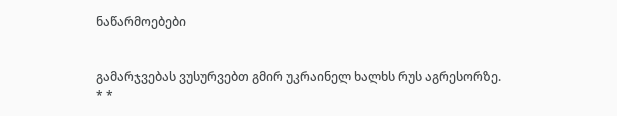ნაწარმოებები


გამარჯვებას ვუსურვებთ გმირ უკრაინელ ხალხს რუს აგრესორზე.     * *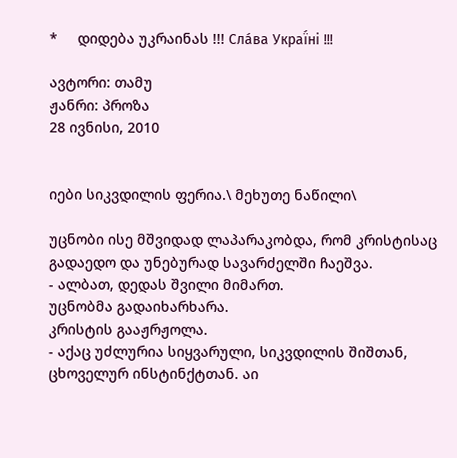*     დიდება უკრაინას !!! Сла́ва Украї́ні !!!

ავტორი: თამუ
ჟანრი: პროზა
28 ივნისი, 2010


იები სიკვდილის ფერია.\ მეხუთე ნაწილი\

უცნობი ისე მშვიდად ლაპარაკობდა, რომ კრისტისაც გადაედო და უნებურად სავარძელში ჩაეშვა.
- ალბათ, დედას შვილი მიმართ.
უცნობმა გადაიხარხარა.
კრისტის გააჟრჟოლა.
- აქაც უძლურია სიყვარული, სიკვდილის შიშთან, ცხოველურ ინსტინქტთან. აი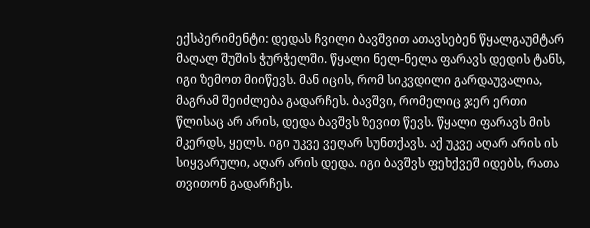ექსპერიმენტი: დედას ჩვილი ბავშვით ათავსებენ წყალგაუმტარ მაღალ შუშის ჭურჭელში. წყალი ნელ-ნელა ფარავს დედის ტანს, იგი ზემოთ მიიწევს. მან იცის, რომ სიკვდილი გარდაუვალია, მაგრამ შეიძლება გადარჩეს. ბავშვი, რომელიც ჯერ ერთი წლისაც არ არის, დედა ბავშვს ზევით წევს. წყალი ფარავს მის მკერდს, ყელს. იგი უკვე ვეღარ სუნთქავს. აქ უკვე აღარ არის ის სიყვარული, აღარ არის დედა. იგი ბავშვს ფეხქვეშ იდებს, რათა თვითონ გადარჩეს.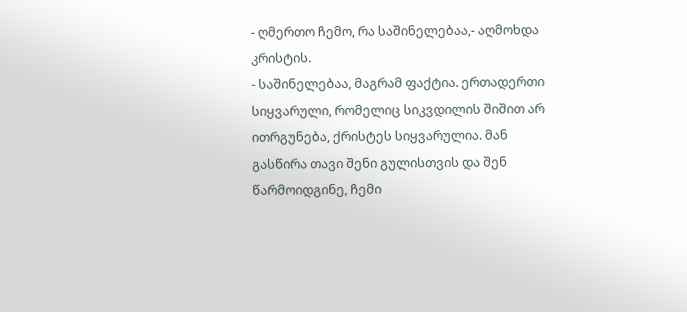- ღმერთო ჩემო, რა საშინელებაა,- აღმოხდა კრისტის.
- საშინელებაა, მაგრამ ფაქტია. ერთადერთი სიყვარული, რომელიც სიკვდილის შიშით არ ითრგუნება, ქრისტეს სიყვარულია. მან გასწირა თავი შენი გულისთვის და შენ წარმოიდგინე, ჩემი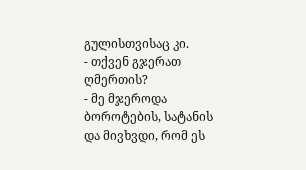გულისთვისაც კი.
- თქვენ გჯერათ ღმერთის?
- მე მჯეროდა ბოროტების, სატანის და მივხვდი, რომ ეს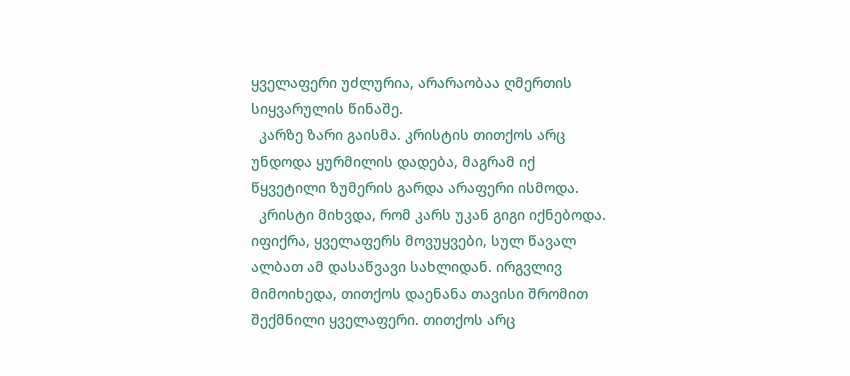ყველაფერი უძლურია, არარაობაა ღმერთის სიყვარულის წინაშე.
  კარზე ზარი გაისმა. კრისტის თითქოს არც უნდოდა ყურმილის დადება, მაგრამ იქ წყვეტილი ზუმერის გარდა არაფერი ისმოდა.
  კრისტი მიხვდა, რომ კარს უკან გიგი იქნებოდა. იფიქრა, ყველაფერს მოვუყვები, სულ წავალ ალბათ ამ დასაწვავი სახლიდან. ირგვლივ მიმოიხედა, თითქოს დაენანა თავისი შრომით შექმნილი ყველაფერი. თითქოს არც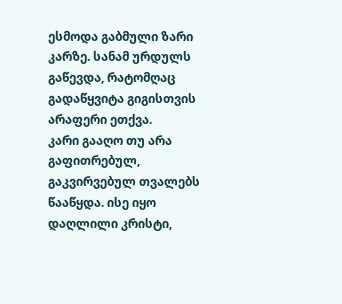ესმოდა გაბმული ზარი კარზე. სანამ ურდულს გაწევდა, რატომღაც გადაწყვიტა გიგისთვის არაფერი ეთქვა.
კარი გააღო თუ არა გაფითრებულ, გაკვირვებულ თვალებს წააწყდა. ისე იყო დაღლილი კრისტი,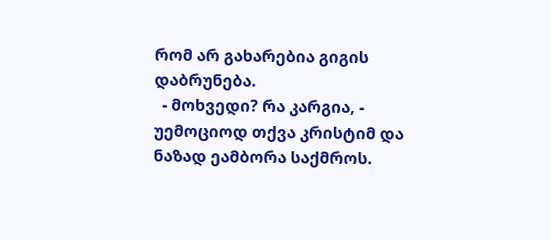რომ არ გახარებია გიგის დაბრუნება.
  - მოხვედი? რა კარგია, - უემოციოდ თქვა კრისტიმ და ნაზად ეამბორა საქმროს.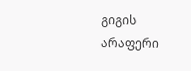გიგის არაფერი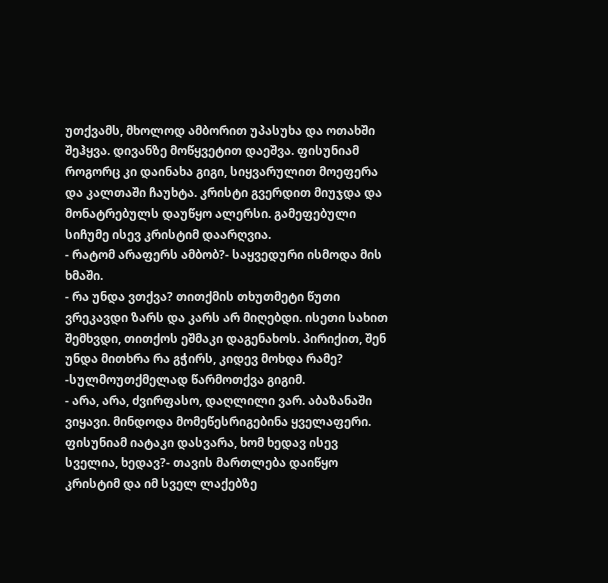უთქვამს, მხოლოდ ამბორით უპასუხა და ოთახში შეჰყვა. დივანზე მოწყვეტით დაეშვა. ფისუნიამ როგორც კი დაინახა გიგი, სიყვარულით მოეფერა და კალთაში ჩაუხტა. კრისტი გვერდით მიუჯდა და მონატრებულს დაუწყო ალერსი. გამეფებული სიჩუმე ისევ კრისტიმ დაარღვია.
- რატომ არაფერს ამბობ?- საყვედური ისმოდა მის ხმაში.
- რა უნდა ვთქვა? თითქმის თხუთმეტი წუთი ვრეკავდი ზარს და კარს არ მიღებდი. ისეთი სახით შემხვდი, თითქოს ეშმაკი დაგენახოს. პირიქით, შენ უნდა მითხრა რა გჭირს, კიდევ მოხდა რამე? -სულმოუთქმელად წარმოთქვა გიგიმ.
- არა, არა, ძვირფასო, დაღლილი ვარ. აბაზანაში ვიყავი. მინდოდა მომეწესრიგებინა ყველაფერი. ფისუნიამ იატაკი დასვარა, ხომ ხედავ ისევ სველია, ხედავ?- თავის მართლება დაიწყო კრისტიმ და იმ სველ ლაქებზე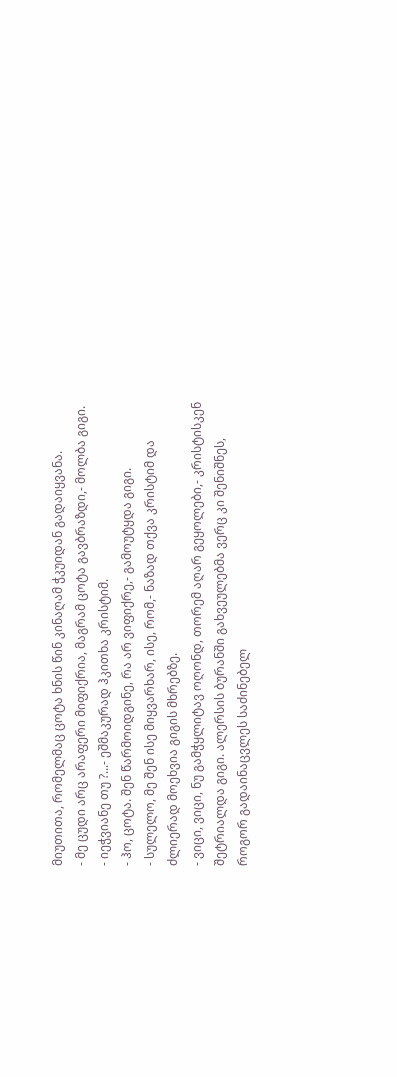მიუთითა, რომელმაც ცოტა ხნის წინ კინაღამ ჭკუიდან გადაიყვანა.
- მე ცუდი არც არაფერი მიფიქრია, მაგრამ ცოტა გავბრაზდი,- მოლბა გიგი.
- იეჭვიანე თუ ?...- ეშმაკურად ჰკითხა კრისტიმ.
- ჰო, ცოტა. შენ წარმოიდგინე, რა არ ვიფიქრე,- გამოუტყდა გიგი.
- სულელო, მე შენ ისე მიყვარხარ, ისე, რომ,- ნაზად თქვა კრისტიმ და ძლიერად მოეხვია გიგის მხრებზე.
- ვიცი, ვიცი, ნუ გამჭყლიტავ ოღონდ, თორემ აღარ გეყოლები,- კრისტისკენ შეტრიალდა გიგი. ალერსის ბურანში გახვეულებმა ვერც კი შენიშნეს, როგორ გადაინაცვლეს საძინებელ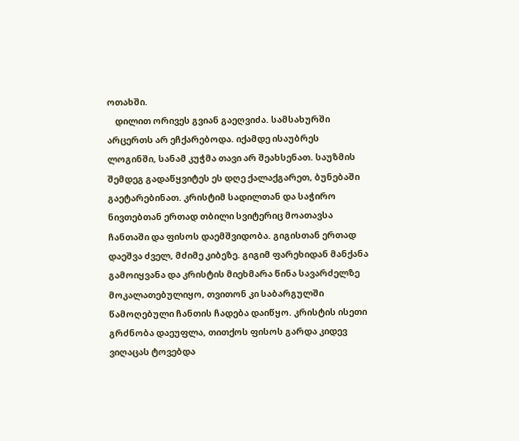ოთახში.
    დილით ორივეს გვიან გაეღვიძა. სამსახურში არცერთს არ ეჩქარებოდა. იქამდე ისაუბრეს ლოგინში, სანამ კუჭმა თავი არ შეახსენათ. საუზმის შემდეგ გადაწყვიტეს ეს დღე ქალაქგარეთ, ბუნებაში გაეტარებინათ. კრისტიმ სადილთან და საჭირო ნივთებთან ერთად თბილი სვიტერიც მოათავსა ჩანთაში და ფისოს დაემშვიდობა. გიგისთან ერთად დაეშვა ძველ, მძიმე კიბეზე. გიგიმ ფარეხიდან მანქანა გამოიყვანა და კრისტის მიეხმარა წინა სავარძელზე მოკალათებულიყო, თვითონ კი საბარგულში წამოღებული ჩანთის ჩადება დაიწყო. კრისტის ისეთი გრძნობა დაეუფლა, თითქოს ფისოს გარდა კიდევ ვიღაცას ტოვებდა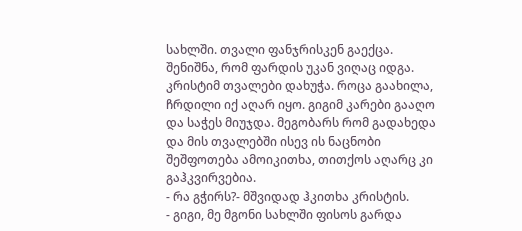სახლში. თვალი ფანჯრისკენ გაექცა. შენიშნა, რომ ფარდის უკან ვიღაც იდგა. კრისტიმ თვალები დახუჭა. როცა გაახილა, ჩრდილი იქ აღარ იყო. გიგიმ კარები გააღო და საჭეს მიუჯდა. მეგობარს რომ გადახედა და მის თვალებში ისევ ის ნაცნობი შეშფოთება ამოიკითხა, თითქოს აღარც კი გაჰკვირვებია.
- რა გჭირს?- მშვიდად ჰკითხა კრისტის.
- გიგი, მე მგონი სახლში ფისოს გარდა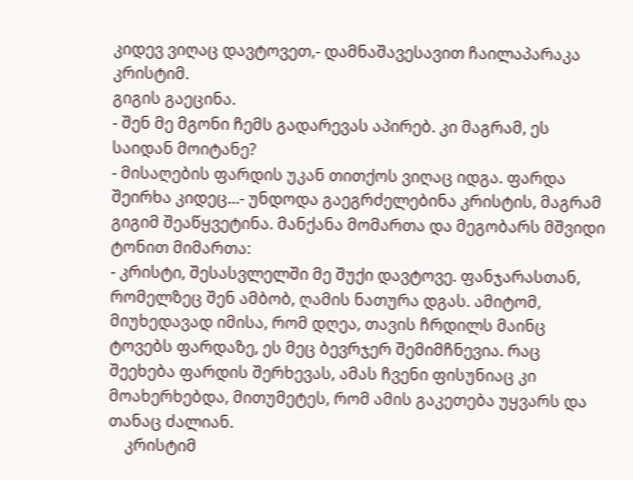კიდევ ვიღაც დავტოვეთ,- დამნაშავესავით ჩაილაპარაკა კრისტიმ.
გიგის გაეცინა.
- შენ მე მგონი ჩემს გადარევას აპირებ. კი მაგრამ, ეს საიდან მოიტანე?
- მისაღების ფარდის უკან თითქოს ვიღაც იდგა. ფარდა შეირხა კიდეც...- უნდოდა გაეგრძელებინა კრისტის, მაგრამ გიგიმ შეაწყვეტინა. მანქანა მომართა და მეგობარს მშვიდი ტონით მიმართა:
- კრისტი, შესასვლელში მე შუქი დავტოვე. ფანჯარასთან, რომელზეც შენ ამბობ, ღამის ნათურა დგას. ამიტომ, მიუხედავად იმისა, რომ დღეა, თავის ჩრდილს მაინც ტოვებს ფარდაზე, ეს მეც ბევრჯერ შემიმჩნევია. რაც შეეხება ფარდის შერხევას, ამას ჩვენი ფისუნიაც კი მოახერხებდა, მითუმეტეს, რომ ამის გაკეთება უყვარს და თანაც ძალიან.
    კრისტიმ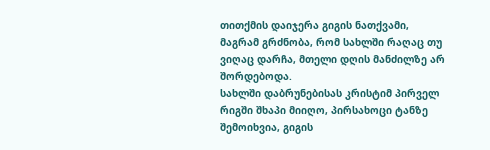თითქმის დაიჯერა გიგის ნათქვამი, მაგრამ გრძნობა, რომ სახლში რაღაც თუ ვიღაც დარჩა, მთელი დღის მანძილზე არ შორდებოდა.
სახლში დაბრუნებისას კრისტიმ პირველ რიგში შხაპი მიიღო, პირსახოცი ტანზე შემოიხვია, გიგის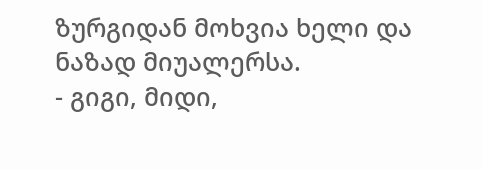ზურგიდან მოხვია ხელი და ნაზად მიუალერსა.
- გიგი, მიდი,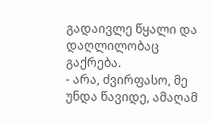გადაივლე წყალი და დაღლილობაც გაქრება.
- არა, ძვირფასო, მე უნდა წავიდე, ამაღამ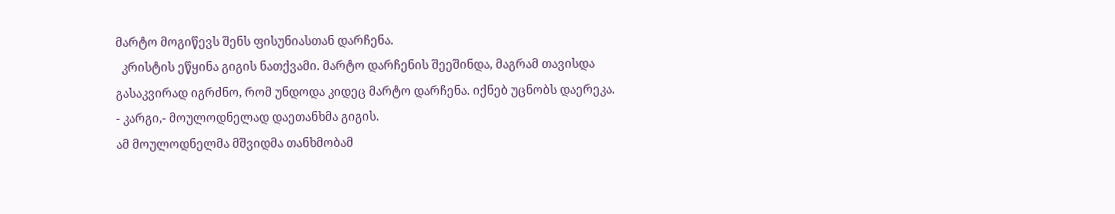მარტო მოგიწევს შენს ფისუნიასთან დარჩენა.
  კრისტის ეწყინა გიგის ნათქვამი. მარტო დარჩენის შეეშინდა, მაგრამ თავისდა გასაკვირად იგრძნო, რომ უნდოდა კიდეც მარტო დარჩენა. იქნებ უცნობს დაერეკა.
- კარგი,- მოულოდნელად დაეთანხმა გიგის.
ამ მოულოდნელმა მშვიდმა თანხმობამ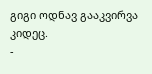გიგი ოდნავ გააკვირვა კიდეც.
-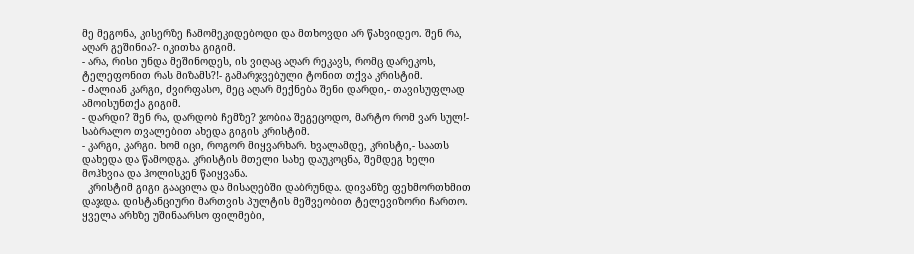მე მეგონა, კისერზე ჩამომეკიდებოდი და მთხოვდი არ წახვიდეო. შენ რა, აღარ გეშინია?- იკითხა გიგიმ.
- არა, რისი უნდა მეშინოდეს, ის ვიღაც აღარ რეკავს, რომც დარეკოს, ტელეფონით რას მიზამს?!- გამარჯვებული ტონით თქვა კრისტიმ.
- ძალიან კარგი, ძვირფასო, მეც აღარ მექნება შენი დარდი,- თავისუფლად ამოისუნთქა გიგიმ.
- დარდი? შენ რა, დარდობ ჩემზე? ჯობია შეგეცოდო, მარტო რომ ვარ სულ!- საბრალო თვალებით ახედა გიგის კრისტიმ.
- კარგი, კარგი. ხომ იცი, როგორ მიყვარხარ. ხვალამდე, კრისტი,- საათს დახედა და წამოდგა. კრისტის მთელი სახე დაუკოცნა, შემდეგ ხელი მოჰხვია და ჰოლისკენ წაიყვანა.
  კრისტიმ გიგი გააცილა და მისაღებში დაბრუნდა. დივანზე ფეხმორთხმით დაჯდა. დისტანციური მართვის პულტის მეშვეობით ტელევიზორი ჩართო. ყველა არხზე უშინაარსო ფილმები,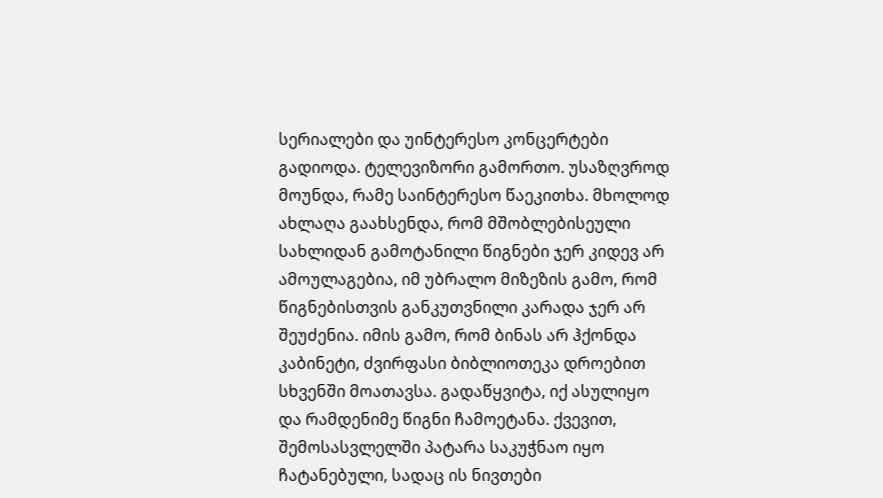სერიალები და უინტერესო კონცერტები გადიოდა. ტელევიზორი გამორთო. უსაზღვროდ მოუნდა, რამე საინტერესო წაეკითხა. მხოლოდ ახლაღა გაახსენდა, რომ მშობლებისეული სახლიდან გამოტანილი წიგნები ჯერ კიდევ არ ამოულაგებია, იმ უბრალო მიზეზის გამო, რომ წიგნებისთვის განკუთვნილი კარადა ჯერ არ შეუძენია. იმის გამო, რომ ბინას არ ჰქონდა კაბინეტი, ძვირფასი ბიბლიოთეკა დროებით სხვენში მოათავსა. გადაწყვიტა, იქ ასულიყო და რამდენიმე წიგნი ჩამოეტანა. ქვევით, შემოსასვლელში პატარა საკუჭნაო იყო ჩატანებული, სადაც ის ნივთები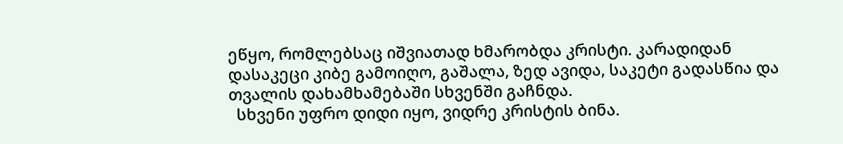ეწყო, რომლებსაც იშვიათად ხმარობდა კრისტი. კარადიდან დასაკეცი კიბე გამოიღო, გაშალა, ზედ ავიდა, საკეტი გადასწია და თვალის დახამხამებაში სხვენში გაჩნდა.
  სხვენი უფრო დიდი იყო, ვიდრე კრისტის ბინა.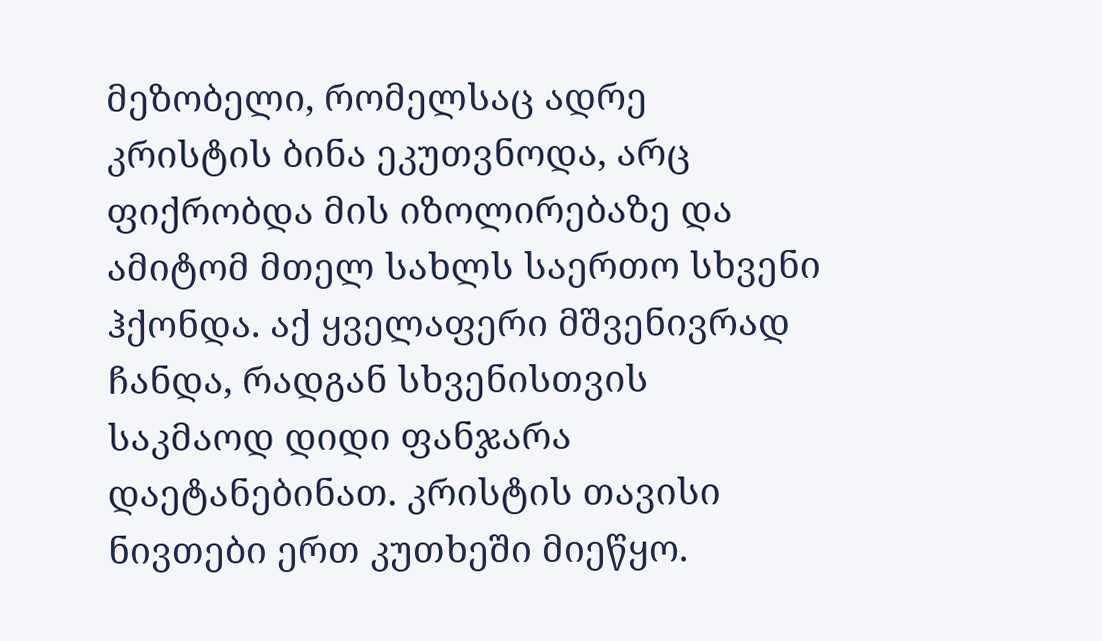მეზობელი, რომელსაც ადრე კრისტის ბინა ეკუთვნოდა, არც ფიქრობდა მის იზოლირებაზე და ამიტომ მთელ სახლს საერთო სხვენი ჰქონდა. აქ ყველაფერი მშვენივრად ჩანდა, რადგან სხვენისთვის საკმაოდ დიდი ფანჯარა დაეტანებინათ. კრისტის თავისი ნივთები ერთ კუთხეში მიეწყო.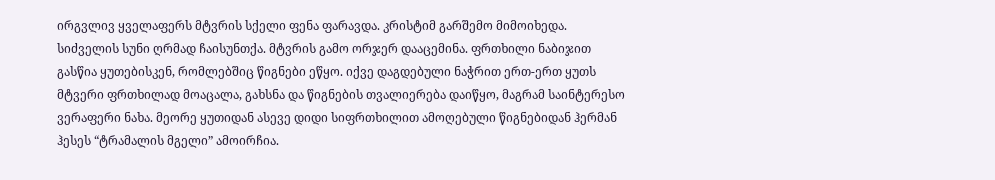ირგვლივ ყველაფერს მტვრის სქელი ფენა ფარავდა. კრისტიმ გარშემო მიმოიხედა. სიძველის სუნი ღრმად ჩაისუნთქა. მტვრის გამო ორჯერ დააცემინა. ფრთხილი ნაბიჯით გასწია ყუთებისკენ, რომლებშიც წიგნები ეწყო. იქვე დაგდებული ნაჭრით ერთ-ერთ ყუთს მტვერი ფრთხილად მოაცალა, გახსნა და წიგნების თვალიერება დაიწყო, მაგრამ საინტერესო ვერაფერი ნახა. მეორე ყუთიდან ასევე დიდი სიფრთხილით ამოღებული წიგნებიდან ჰერმან ჰესეს “ტრამალის მგელი” ამოირჩია.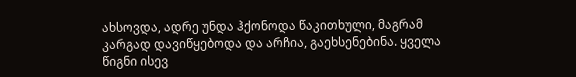ახსოვდა, ადრე უნდა ჰქონოდა წაკითხული, მაგრამ კარგად დავიწყებოდა და არჩია, გაეხსენებინა. ყველა წიგნი ისევ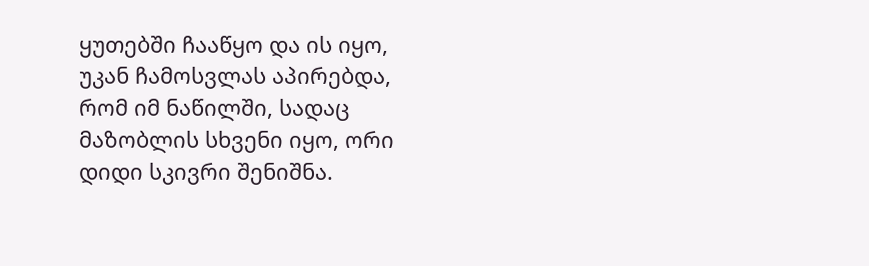ყუთებში ჩააწყო და ის იყო, უკან ჩამოსვლას აპირებდა, რომ იმ ნაწილში, სადაც მაზობლის სხვენი იყო, ორი დიდი სკივრი შენიშნა.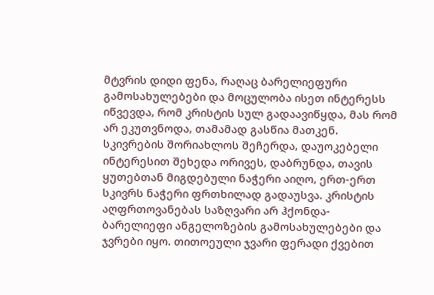მტვრის დიდი ფენა, რაღაც ბარელიეფური გამოსახულებები და მოცულობა ისეთ ინტერესს იწვევდა, რომ კრისტის სულ გადაავიწყდა, მას რომ არ ეკუთვნოდა, თამამად გასწია მათკენ. სკივრების შორიახლოს შეჩერდა, დაუოკებელი ინტერესით შეხედა ორივეს, დაბრუნდა, თავის ყუთებთან მიგდებული ნაჭერი აიღო, ერთ-ერთ სკივრს ნაჭერი ფრთხილად გადაუსვა. კრისტის აღფრთოვანებას საზღვარი არ ჰქონდა- ბარელიეფი ანგელოზების გამოსახულებები და ჯვრები იყო. თითოეული ჯვარი ფერადი ქვებით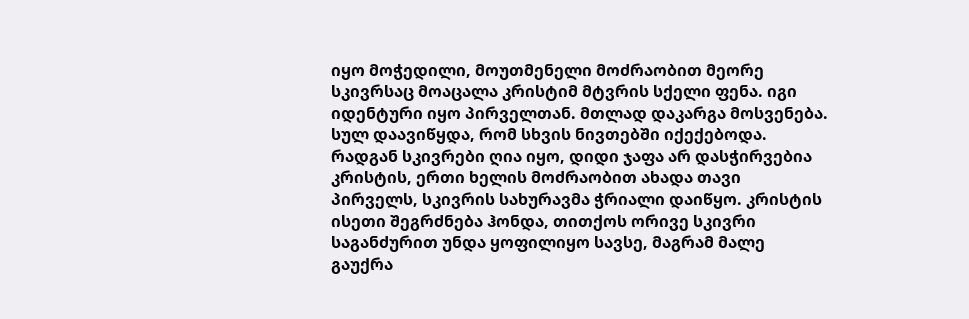იყო მოჭედილი, მოუთმენელი მოძრაობით მეორე სკივრსაც მოაცალა კრისტიმ მტვრის სქელი ფენა. იგი იდენტური იყო პირველთან. მთლად დაკარგა მოსვენება. სულ დაავიწყდა, რომ სხვის ნივთებში იქექებოდა. რადგან სკივრები ღია იყო, დიდი ჯაფა არ დასჭირვებია კრისტის, ერთი ხელის მოძრაობით ახადა თავი პირველს, სკივრის სახურავმა ჭრიალი დაიწყო. კრისტის ისეთი შეგრძნება ჰონდა, თითქოს ორივე სკივრი საგანძურით უნდა ყოფილიყო სავსე, მაგრამ მალე გაუქრა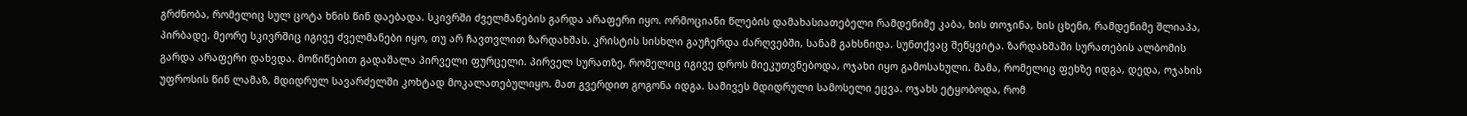გრძნობა, რომელიც სულ ცოტა ხნის წინ დაებადა. სკივრში ძველმანების გარდა არაფერი იყო. ორმოციანი წლების დამახასიათებელი რამდენიმე კაბა, ხის თოჯინა, ხის ცხენი, რამდენიმე შლიაპა, პირბადე. მეორე სკივრშიც იგივე ძველმანები იყო, თუ არ ჩავთვლით ზარდახშას. კრისტის სისხლი გაუჩერდა ძარღვებში, სანამ გახსნიდა. სუნთქვაც შეწყვიტა. ზარდახშაში სურათების ალბომის გარდა არაფერი დახვდა. მოწიწებით გადაშალა პირველი ფურცელი. პირველ სურათზე, რომელიც იგივე დროს მიეკუთვნებოდა, ოჯახი იყო გამოსახული. მამა, რომელიც ფეხზე იდგა, დედა, ოჯახის უფროსის წინ ლამაზ, მდიდრულ სავარძელში კოხტად მოკალათებულიყო. მათ გვერდით გოგონა იდგა. სამივეს მდიდრული სამოსელი ეცვა. ოჯახს ეტყობოდა, რომ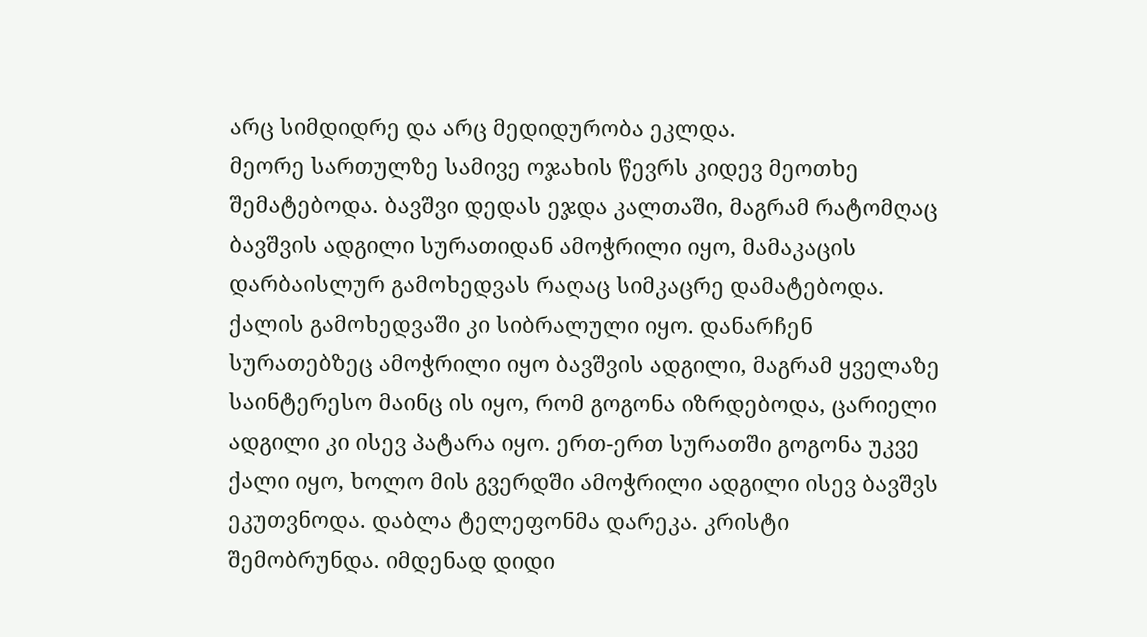არც სიმდიდრე და არც მედიდურობა ეკლდა.
მეორე სართულზე სამივე ოჯახის წევრს კიდევ მეოთხე შემატებოდა. ბავშვი დედას ეჯდა კალთაში, მაგრამ რატომღაც ბავშვის ადგილი სურათიდან ამოჭრილი იყო, მამაკაცის დარბაისლურ გამოხედვას რაღაც სიმკაცრე დამატებოდა. ქალის გამოხედვაში კი სიბრალული იყო. დანარჩენ სურათებზეც ამოჭრილი იყო ბავშვის ადგილი, მაგრამ ყველაზე საინტერესო მაინც ის იყო, რომ გოგონა იზრდებოდა, ცარიელი ადგილი კი ისევ პატარა იყო. ერთ-ერთ სურათში გოგონა უკვე ქალი იყო, ხოლო მის გვერდში ამოჭრილი ადგილი ისევ ბავშვს ეკუთვნოდა. დაბლა ტელეფონმა დარეკა. კრისტი შემობრუნდა. იმდენად დიდი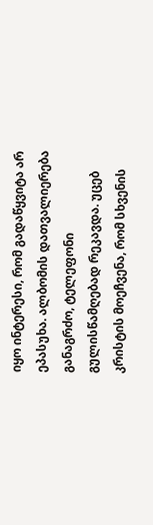იყო ინტერესი, რომ გადაწყვიტა არ ეპასუხა. ალბომის დათვალიერება განაგრძო, ტელეფონი გულისწამღებად რეკავდა. უცებ კრისტის მოეჩვენა, რომ სხვენის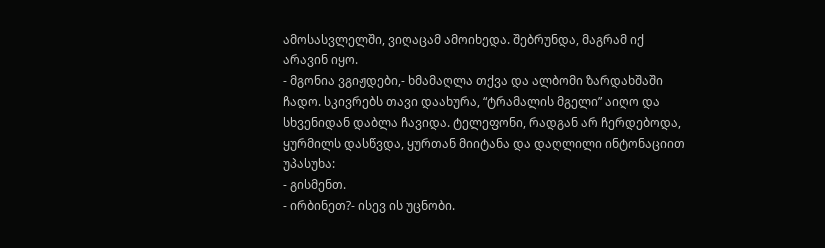ამოსასვლელში, ვიღაცამ ამოიხედა. შებრუნდა, მაგრამ იქ არავინ იყო.
- მგონია ვგიჟდები,- ხმამაღლა თქვა და ალბომი ზარდახშაში ჩადო. სკივრებს თავი დაახურა, “ტრამალის მგელი” აიღო და სხვენიდან დაბლა ჩავიდა. ტელეფონი, რადგან არ ჩერდებოდა, ყურმილს დასწვდა, ყურთან მიიტანა და დაღლილი ინტონაციით უპასუხა:
- გისმენთ.
- ირბინეთ?- ისევ ის უცნობი.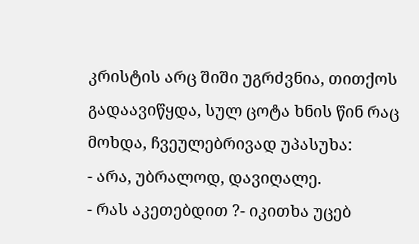კრისტის არც შიში უგრძვნია, თითქოს გადაავიწყდა, სულ ცოტა ხნის წინ რაც მოხდა, ჩვეულებრივად უპასუხა:
- არა, უბრალოდ, დავიღალე.
- რას აკეთებდით ?- იკითხა უცებ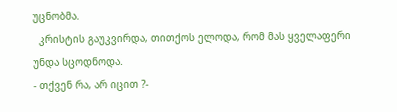უცნობმა.
  კრისტის გაუკვირდა, თითქოს ელოდა, რომ მას ყველაფერი უნდა სცოდნოდა.
- თქვენ რა, არ იცით ?-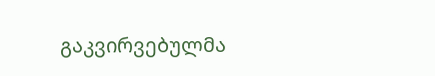გაკვირვებულმა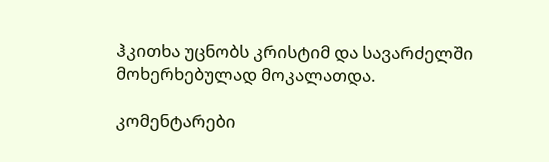ჰკითხა უცნობს კრისტიმ და სავარძელში მოხერხებულად მოკალათდა.

კომენტარები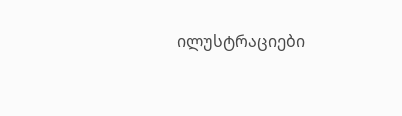ილუსტრაციები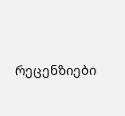რეცენზიები